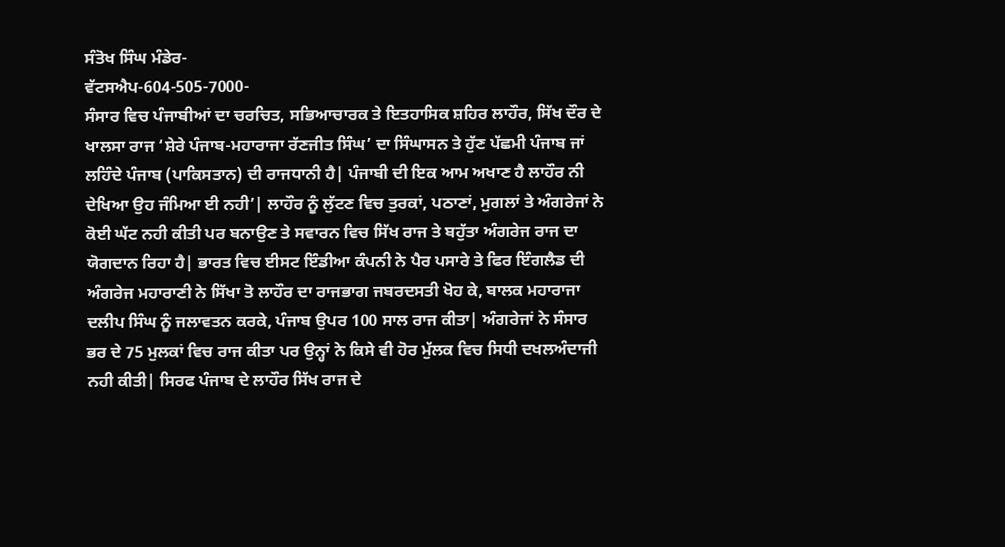ਸੰਤੋਖ ਸਿੰਘ ਮੰਡੇਰ-
ਵੱਟਸਐਪ-604-505-7000-
ਸੰਸਾਰ ਵਿਚ ਪੰਜਾਬੀਆਂ ਦਾ ਚਰਚਿਤ, ਸਭਿਆਚਾਰਕ ਤੇ ਇਤਹਾਸਿਕ ਸ਼ਹਿਰ ਲਾਹੌਰ, ਸਿੱਖ ਦੌਰ ਦੇ ਖਾਲਸਾ ਰਾਜ ‘ਸ਼ੇਰੇ ਪੰਜਾਬ-ਮਹਾਰਾਜਾ ਰੱਣਜੀਤ ਸਿੰਘ’ ਦਾ ਸਿੰਘਾਸਨ ਤੇ ਹੁੱਣ ਪੱਛਮੀ ਪੰਜਾਬ ਜਾਂ ਲਹਿੰਦੇ ਪੰਜਾਬ (ਪਾਕਿਸਤਾਨ) ਦੀ ਰਾਜਧਾਨੀ ਹੈ| ਪੰਜਾਬੀ ਦੀ ਇਕ ਆਮ ਅਖਾਣ ਹੈ ਲਾਹੌਰ ਨੀ ਦੇਖਿਆ ਉਹ ਜੰਮਿਆ ਈ ਨਹੀ’| ਲਾਹੌਰ ਨੂੰ ਲੁੱਟਣ ਵਿਚ ਤੁਰਕਾਂ, ਪਠਾਣਾਂ, ਮੁਗਲਾਂ ਤੇ ਅੰਗਰੇਜਾਂ ਨੇ ਕੋਈ ਘੱਟ ਨਹੀ ਕੀਤੀ ਪਰ ਬਨਾਉਣ ਤੇ ਸਵਾਰਨ ਵਿਚ ਸਿੱਖ ਰਾਜ ਤੇ ਬਹੁੱਤਾ ਅੰਗਰੇਜ ਰਾਜ ਦਾ ਯੋਗਦਾਨ ਰਿਹਾ ਹੈ| ਭਾਰਤ ਵਿਚ ਈਸਟ ਇੰਡੀਆ ਕੰਪਨੀ ਨੇ ਪੈਰ ਪਸਾਰੇ ਤੇ ਫਿਰ ਇੰਗਲੈਡ ਦੀ ਅੰਗਰੇਜ ਮਹਾਰਾਣੀ ਨੇ ਸਿੱਖਾ ਤੋ ਲਾਹੌਰ ਦਾ ਰਾਜਭਾਗ ਜਬਰਦਸਤੀ ਖੋਹ ਕੇ, ਬਾਲਕ ਮਹਾਰਾਜਾ ਦਲੀਪ ਸਿੰਘ ਨੂੰ ਜਲਾਵਤਨ ਕਰਕੇ, ਪੰਜਾਬ ਉਪਰ 100 ਸਾਲ ਰਾਜ ਕੀਤਾ| ਅੰਗਰੇਜਾਂ ਨੇ ਸੰਸਾਰ ਭਰ ਦੇ 75 ਮੁਲਕਾਂ ਵਿਚ ਰਾਜ ਕੀਤਾ ਪਰ ਉਨ੍ਹਾਂ ਨੇ ਕਿਸੇ ਵੀ ਹੋਰ ਮੁੱਲਕ ਵਿਚ ਸਿਧੀ ਦਖਲਅੰਦਾਜੀ ਨਹੀ ਕੀਤੀ| ਸਿਰਫ ਪੰਜਾਬ ਦੇ ਲਾਹੌਰ ਸਿੱਖ ਰਾਜ ਦੇ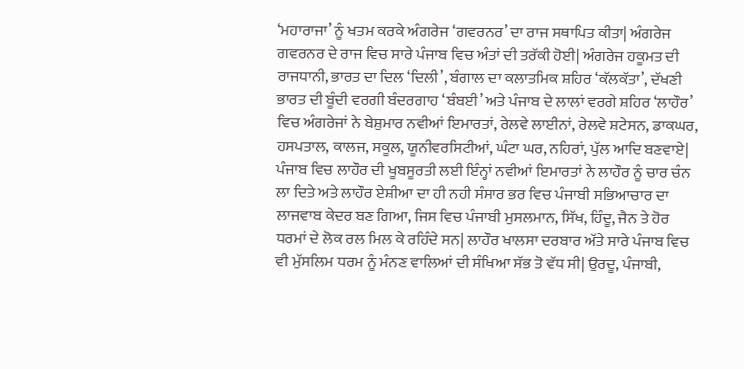‘ਮਹਾਰਾਜਾ’ ਨੂੰ ਖਤਮ ਕਰਕੇ ਅੰਗਰੇਜ ‘ਗਵਰਨਰ’ ਦਾ ਰਾਜ ਸਥਾਪਿਤ ਕੀਤਾ| ਅੰਗਰੇਜ ਗਵਰਨਰ ਦੇ ਰਾਜ ਵਿਚ ਸਾਰੇ ਪੰਜਾਬ ਵਿਚ ਅੰਤਾਂ ਦੀ ਤਰੱਕੀ ਹੋਈ| ਅੰਗਰੇਜ ਹਕੂਮਤ ਦੀ ਰਾਜਧਾਨੀ, ਭਾਰਤ ਦਾ ਦਿਲ ‘ਦਿਲੀ’, ਬੰਗਾਲ ਦਾ ਕਲਾਤਮਿਕ ਸ਼ਹਿਰ ‘ਕੱਲਕੱਤਾ’, ਦੱਖਣੀ ਭਾਰਤ ਦੀ ਬੂੰਦੀ ਵਰਗੀ ਬੰਦਰਗਾਹ ‘ਬੰਬਈ’ ਅਤੇ ਪੰਜਾਬ ਦੇ ਲਾਲਾਂ ਵਰਗੇ ਸ਼ਹਿਰ ‘ਲਾਹੌਰ’ ਵਿਚ ਅੰਗਰੇਜਾਂ ਨੇ ਬੇਸ਼ੁਮਾਰ ਨਵੀਆਂ ਇਮਾਰਤਾਂ, ਰੇਲਵੇ ਲਾਈਨਾਂ, ਰੇਲਵੇ ਸ਼ਟੇਸਨ, ਡਾਕਘਰ, ਹਸਪਤਾਲ, ਕਾਲਜ, ਸਕੂਲ, ਯੂਨੀਵਰਸਿਟੀਆਂ, ਘੰਟਾ ਘਰ, ਨਹਿਰਾਂ, ਪੁੱਲ ਆਦਿ ਬਣਵਾਏ| ਪੰਜਾਬ ਵਿਚ ਲਾਹੌਰ ਦੀ ਖੂਬਸੂਰਤੀ ਲਈ ਇੰਨ੍ਹਾਂ ਨਵੀਆਂ ਇਮਾਰਤਾਂ ਨੇ ਲਾਹੌਰ ਨੂੰ ਚਾਰ ਚੰਨ ਲਾ ਦਿਤੇ ਅਤੇ ਲਾਹੌਰ ਏਸ਼ੀਆ ਦਾ ਹੀ ਨਹੀ ਸੰਸਾਰ ਭਰ ਵਿਚ ਪੰਜਾਬੀ ਸਭਿਆਚਾਰ ਦਾ ਲਾਜਵਾਬ ਕੇਦਰ ਬਣ ਗਿਆ, ਜਿਸ ਵਿਚ ਪੰਜਾਬੀ ਮੁਸਲਮਾਨ, ਸਿੱਖ, ਹਿੰਦੂ, ਜੈਨ ਤੇ ਹੋਰ ਧਰਮਾਂ ਦੇ ਲੋਕ ਰਲ ਮਿਲ ਕੇ ਰਹਿੰਦੇ ਸਨ| ਲਾਹੌਰ ਖਾਲਸਾ ਦਰਬਾਰ ਅੱਤੇ ਸਾਰੇ ਪੰਜਾਬ ਵਿਚ ਵੀ ਮੁੱਸਲਿਮ ਧਰਮ ਨੂੰ ਮੰਨਣ ਵਾਲਿਆਂ ਦੀ ਸੰਖਿਆ ਸੱਭ ਤੋ ਵੱਧ ਸੀ| ਉਰਦੂ, ਪੰਜਾਬੀ,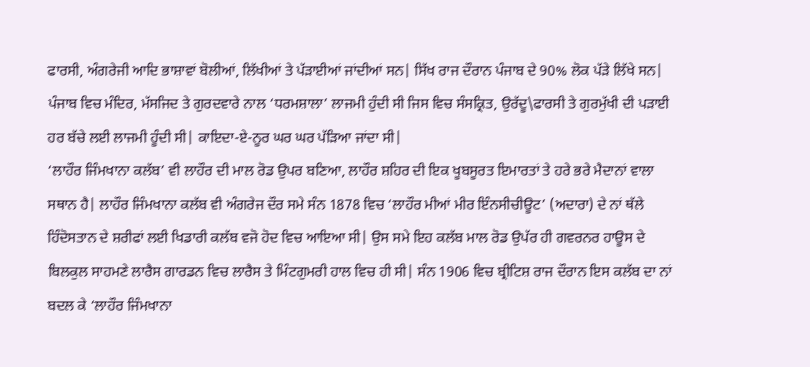ਫਾਰਸੀ, ਅੰਗਰੇਜੀ ਆਦਿ ਭਾਸ਼ਾਵਾਂ ਬੋਲੀਆਂ, ਲਿੱਖੀਆਂ ਤੇ ਪੱੜਾਈਆਂ ਜਾਂਦੀਆਂ ਸਨ| ਸਿੱਖ ਰਾਜ ਦੌਰਾਨ ਪੰਜਾਬ ਦੇ 90% ਲੋਕ ਪੱੜੇ ਲਿੱਖੇ ਸਨ| ਪੰਜਾਬ ਵਿਚ ਮੰਦਿਰ, ਮੱਸਜਿਦ ਤੇ ਗੁਰਦਵਾਰੇ ਨਾਲ ‘ਧਰਮਸ਼ਾਲਾ’ ਲਾਜਮੀ ਹੁੰਦੀ ਸੀ ਜਿਸ ਵਿਚ ਸੰਸਕ੍ਰਿਤ, ਉਰੱਦੂ\ਫਾਰਸੀ ਤੇ ਗੁਰਮੁੱਖੀ ਦੀ ਪੜਾਈ ਹਰ ਬੱਚੇ ਲਈ ਲਾਜਮੀ ਹੂੰਦੀ ਸੀ| ਕਾਇਦਾ-ਏ-ਨੂਰ ਘਰ ਘਰ ਪੱੜਿਆ ਜਾਂਦਾ ਸੀ|
‘ਲਾਹੌਰ ਜਿੰਮਖਾਨਾ ਕਲੱਬ’ ਵੀ ਲਾਹੌਰ ਦੀ ਮਾਲ ਰੋਡ ਉਪਰ ਬਣਿਆ, ਲਾਹੌਰ ਸ਼ਹਿਰ ਦੀ ਇਕ ਖੂਬਸੂਰਤ ਇਮਾਰਤਾਂ ਤੇ ਹਰੇ ਭਰੇ ਮੈਦਾਨਾਂ ਵਾਲਾ ਸਥਾਨ ਹੈ| ਲਾਹੌਰ ਜਿੰਮਖਾਨਾ ਕਲੱਬ ਵੀ ਅੰਗਰੇਜ ਦੌਰ ਸਮੇ ਸੰਨ 1878 ਵਿਚ ‘ਲਾਹੌਰ ਮੀਆਂ ਮੀਰ ਇੰਨਸੀਚੀਊਟ’ (ਅਦਾਰਾ) ਦੇ ਨਾਂ ਥੱਲੇ ਹਿੰਦੋਸਤਾਨ ਦੇ ਸ਼ਰੀਫਾਂ ਲਈ ਖਿਡਾਰੀ ਕਲੱਬ ਵਜੋ ਹੋਦ ਵਿਚ ਆਇਆ ਸੀ| ਉਸ ਸਮੇ ਇਹ ਕਲੱਬ ਮਾਲ ਰੋਡ ਉਪੱਰ ਹੀ ਗਵਰਨਰ ਹਾਊਸ ਦੇ ਬਿਲਕੁਲ ਸਾਹਮਣੇ ਲਾਰੈਸ ਗਾਰਡਨ ਵਿਚ ਲਾਰੈਸ ਤੇ ਮਿੰਟਗੁਮਰੀ ਹਾਲ ਵਿਚ ਹੀ ਸੀ| ਸੰਨ 1906 ਵਿਚ ਬ੍ਰੀਟਿਸ਼ ਰਾਜ ਦੌਰਾਨ ਇਸ ਕਲੱਬ ਦਾ ਨਾਂ ਬਦਲ ਕੇ ‘ਲਾਹੌਰ ਜਿੰਮਖਾਨਾ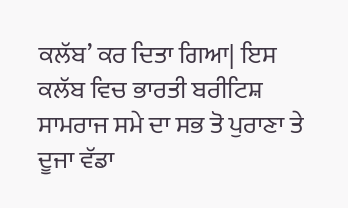ਕਲੱਬ’ ਕਰ ਦਿਤਾ ਗਿਆ| ਇਸ ਕਲੱਬ ਵਿਚ ਭਾਰਤੀ ਬਰੀਟਿਸ਼ ਸਾਮਰਾਜ ਸਮੇ ਦਾ ਸਭ ਤੋ ਪੁਰਾਣਾ ਤੇ ਦੂਜਾ ਵੱਡਾ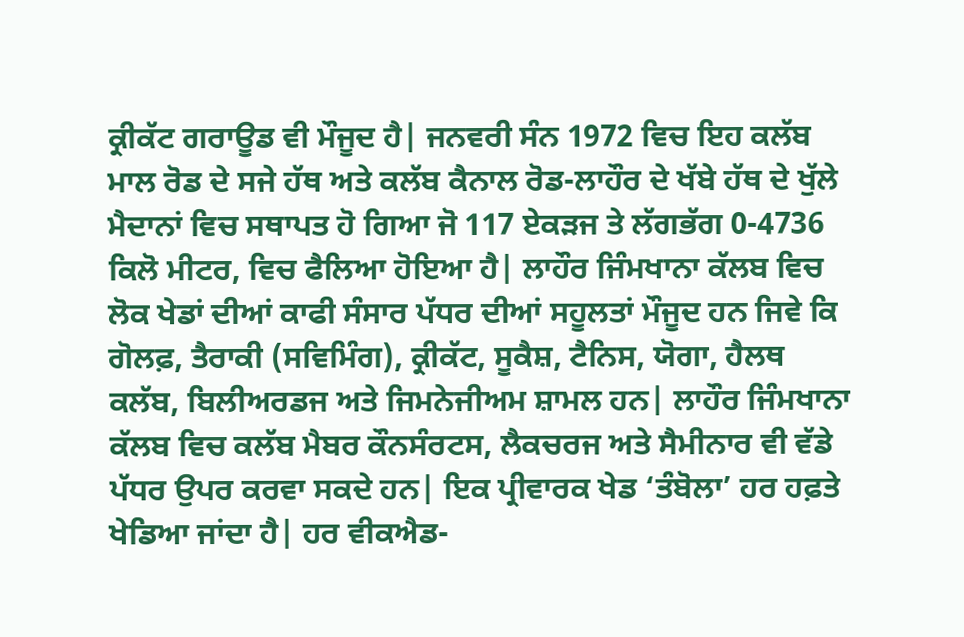ਕ੍ਰੀਕੱਟ ਗਰਾਊਡ ਵੀ ਮੌਜੂਦ ਹੈ| ਜਨਵਰੀ ਸੰਨ 1972 ਵਿਚ ਇਹ ਕਲੱਬ ਮਾਲ ਰੋਡ ਦੇ ਸਜੇ ਹੱਥ ਅਤੇ ਕਲੱਬ ਕੈਨਾਲ ਰੋਡ-ਲਾਹੌਰ ਦੇ ਖੱਬੇ ਹੱਥ ਦੇ ਖੁੱਲੇ ਮੈਦਾਨਾਂ ਵਿਚ ਸਥਾਪਤ ਹੋ ਗਿਆ ਜੋ 117 ਏਕੜਜ ਤੇ ਲੱਗਭੱਗ 0-4736 ਕਿਲੋ ਮੀਟਰ, ਵਿਚ ਫੈਲਿਆ ਹੋਇਆ ਹੈ| ਲਾਹੌਰ ਜਿੰਮਖਾਨਾ ਕੱਲਬ ਵਿਚ ਲੋਕ ਖੇਡਾਂ ਦੀਆਂ ਕਾਫੀ ਸੰਸਾਰ ਪੱਧਰ ਦੀਆਂ ਸਹੂਲਤਾਂ ਮੌਜੂਦ ਹਨ ਜਿਵੇ ਕਿ ਗੋਲਫ਼, ਤੈਰਾਕੀ (ਸਵਿਮਿੰਗ), ਕ੍ਰੀਕੱਟ, ਸੂਕੈਸ਼, ਟੈਨਿਸ, ਯੋਗਾ, ਹੈਲਥ ਕਲੱਬ, ਬਿਲੀਅਰਡਜ ਅਤੇ ਜਿਮਨੇਜੀਅਮ ਸ਼ਾਮਲ ਹਨ| ਲਾਹੌਰ ਜਿੰਮਖਾਨਾ ਕੱਲਬ ਵਿਚ ਕਲੱਬ ਮੈਬਰ ਕੌਨਸੰਰਟਸ, ਲੈਕਚਰਜ ਅਤੇ ਸੈਮੀਨਾਰ ਵੀ ਵੱਡੇ ਪੱਧਰ ਉਪਰ ਕਰਵਾ ਸਕਦੇ ਹਨ| ਇਕ ਪ੍ਰੀਵਾਰਕ ਖੇਡ ‘ਤੰਬੋਲਾ’ ਹਰ ਹਫ਼ਤੇ ਖੇਡਿਆ ਜਾਂਦਾ ਹੈ| ਹਰ ਵੀਕਐਡ-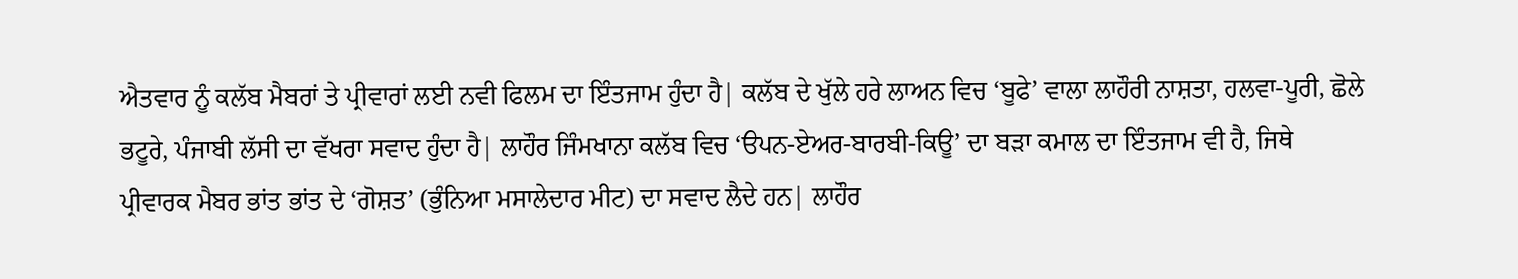ਐਤਵਾਰ ਨੂੰ ਕਲੱਬ ਮੈਬਰਾਂ ਤੇ ਪ੍ਰੀਵਾਰਾਂ ਲਈ ਨਵੀ ਫਿਲਮ ਦਾ ਇੰਤਜਾਮ ਹੁੰਦਾ ਹੈ| ਕਲੱਬ ਦੇ ਖੁੱਲੇ ਹਰੇ ਲਾਅਨ ਵਿਚ ‘ਬੂਫੇ’ ਵਾਲਾ ਲਾਹੌਰੀ ਨਾਸ਼ਤਾ, ਹਲਵਾ-ਪੂਰੀ, ਛੋਲੇ ਭਟੂਰੇ, ਪੰਜਾਬੀ ਲੱਸੀ ਦਾ ਵੱਖਰਾ ਸਵਾਦ ਹੁੰਦਾ ਹੈ| ਲਾਹੌਰ ਜਿੰਮਖਾਨਾ ਕਲੱਬ ਵਿਚ ‘ੳਪਨ-ਏਅਰ-ਬਾਰਬੀ-ਕਿਊ’ ਦਾ ਬੜਾ ਕਮਾਲ ਦਾ ਇੰਤਜਾਮ ਵੀ ਹੈ, ਜਿਥੇ ਪ੍ਰੀਵਾਰਕ ਮੈਬਰ ਭਾਂਤ ਭਾਂਤ ਦੇ ‘ਗੋਸ਼ਤ’ (ਭੁੰਨਿਆ ਮਸਾਲੇਦਾਰ ਮੀਟ) ਦਾ ਸਵਾਦ ਲੈਦੇ ਹਨ| ਲਾਹੌਰ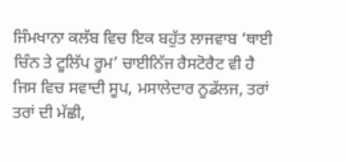ਜਿੰਮਖਾਨਾ ਕਲੱਬ ਵਿਚ ਇਕ ਬਹੁੱਤ ਲਾਜਵਾਬ ‘ਥਾਈ ਚਿੰਨ ਤੇ ਟੂਲਿੱਪ ਰੂਮ’ ਚਾਈਨਿੱਜ ਰੈਸਟੋਰੈਟ ਵੀ ਹੈ ਜਿਸ ਵਿਚ ਸਵਾਦੀ ਸੂਪ, ਮਸਾਲੇਦਾਰ ਨੂਡੱਲਜ, ਤਰਾਂ ਤਰਾਂ ਦੀ ਮੱਛੀ,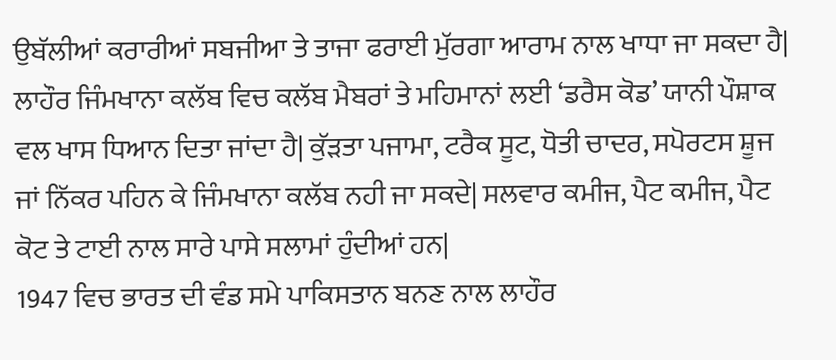ਉਬੱਲੀਆਂ ਕਰਾਰੀਆਂ ਸਬਜੀਆ ਤੇ ਤਾਜਾ ਫਰਾਈ ਮੁੱਰਗਾ ਆਰਾਮ ਨਾਲ ਖਾਧਾ ਜਾ ਸਕਦਾ ਹੈ| ਲਾਹੌਰ ਜਿੰਮਖਾਨਾ ਕਲੱਬ ਵਿਚ ਕਲੱਬ ਮੈਬਰਾਂ ਤੇ ਮਹਿਮਾਨਾਂ ਲਈ ‘ਡਰੈਸ ਕੋਡ’ ਯਾਨੀ ਪੌਸ਼ਾਕ ਵਲ ਖਾਸ ਧਿਆਨ ਦਿਤਾ ਜਾਂਦਾ ਹੈ| ਕੁੱੜਤਾ ਪਜਾਮਾ, ਟਰੈਕ ਸੂਟ, ਧੋਤੀ ਚਾਦਰ, ਸਪੋਰਟਸ ਸ਼ੂਜ ਜਾਂ ਨਿੱਕਰ ਪਹਿਨ ਕੇ ਜਿੰਮਖਾਨਾ ਕਲੱਬ ਨਹੀ ਜਾ ਸਕਦੇ| ਸਲਵਾਰ ਕਮੀਜ, ਪੈਟ ਕਮੀਜ, ਪੈਟ ਕੋਟ ਤੇ ਟਾਈ ਨਾਲ ਸਾਰੇ ਪਾਸੇ ਸਲਾਮਾਂ ਹੁੰਦੀਆਂ ਹਨ|
1947 ਵਿਚ ਭਾਰਤ ਦੀ ਵੰਡ ਸਮੇ ਪਾਕਿਸਤਾਨ ਬਨਣ ਨਾਲ ਲਾਹੌਰ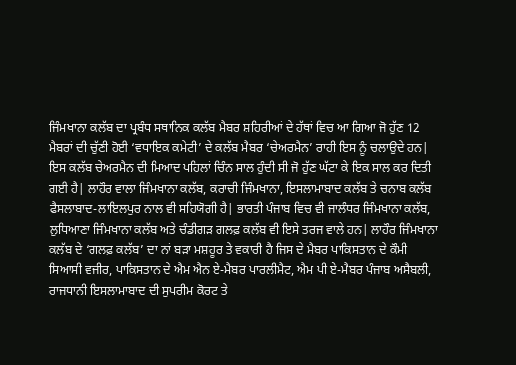ਜਿੰਮਖਾਨਾ ਕਲੱਬ ਦਾ ਪ੍ਰਬੰਧ ਸਥਾਨਿਕ ਕਲੱਬ ਮੈਬਰ ਸ਼ਹਿਰੀਆਂ ਦੇ ਹੱਥਾਂ ਵਿਚ ਆ ਗਿਆ ਜੋ ਹੁੱਣ 12 ਮੈਬਰਾਂ ਦੀ ਚੁੱਣੀ ਹੋਈ ‘ਵਧਾਇਕ ਕਮੇਟੀ’ ਦੇ ਕਲੱਬ ਮੈਬਰ ‘ਚੇਅਰਮੈਨ’ ਰਾਹੀ ਇਸ ਨੂੰ ਚਲਾਉਦੇ ਹਨ| ਇਸ ਕਲੱਬ ਚੇਅਰਮੈਨ ਦੀ ਮਿਆਦ ਪਹਿਲਾਂ ਚਿੰਨ ਸਾਲ ਹੁੰਦੀ ਸੀ ਜੋ ਹੁੱਣ ਘੱਟਾ ਕੇ ਇਕ ਸਾਲ ਕਰ ਦਿਤੀ ਗਈ ਹੈ| ਲਾਹੌਰ ਵਾਲਾ ਜਿੰਮਖਾਨਾ ਕਲੱਬ, ਕਰਾਚੀ ਜਿੰਮਖਾਨਾ, ਇਸਲਾਮਾਬਾਦ ਕਲੱਬ ਤੇ ਚਨਾਬ ਕਲੱਬ ਫੈਸਲਾਬਾਦ-ਲਾਇਲਪੁਰ ਨਾਲ ਵੀ ਸਹਿਯੋਗੀ ਹੈ| ਭਾਰਤੀ ਪੰਜਾਬ ਵਿਚ ਵੀ ਜਾਲੰਧਰ ਜਿੰਮਖਾਨਾ ਕਲੱਬ, ਲੁਧਿਆਣਾ ਜਿੰਮਖਾਨਾ ਕਲੱਬ ਅਤੇ ਚੰਡੀਗੜ ਗਲਫ਼ ਕਲੱਬ ਵੀ ਇਸੇ ਤਰਜ ਵਾਲੇ ਹਨ| ਲਾਹੌਰ ਜਿੰਮਖਾਨਾ ਕਲੱਬ ਦੇ ‘ਗਲਫ਼ ਕਲੱਬ’ ਦਾ ਨਾਂ ਬੜਾ ਮਸ਼ਹੂਰ ਤੇ ਵਕਾਰੀ ਹੈ ਜਿਸ ਦੇ ਮੈਬਰ ਪਾਕਿਸਤਾਨ ਦੇ ਕੌਮੀ ਸਿਆਸੀ ਵਜੀਰ, ਪਾਕਿਸਤਾਨ ਦੇ ਐਮ ਐਨ ਏ-ਮੈਬਰ ਪਾਰਲੀਮੈਟ, ਐਮ ਪੀ ਏ-ਮੈਬਰ ਪੰਜਾਬ ਅਸੈਬਲੀ, ਰਾਜਧਾਨੀ ਇਸਲਾਮਾਬਾਦ ਦੀ ਸੁਪਰੀਮ ਕੋਰਟ ਤੇ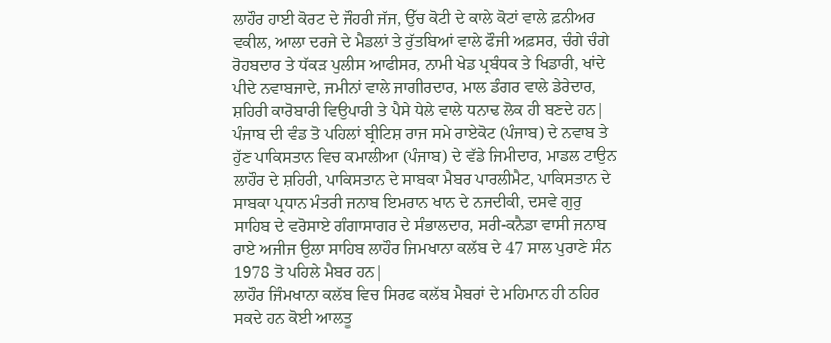ਲਾਹੌਰ ਹਾਈ ਕੋਰਟ ਦੇ ਜੌਹਰੀ ਜੱਜ, ਉੱਚ ਕੋਟੀ ਦੇ ਕਾਲੇ ਕੋਟਾਂ ਵਾਲੇ ਫ਼ਨੀਅਰ ਵਕੀਲ, ਆਲਾ ਦਰਜੇ ਦੇ ਮੈਡਲਾਂ ਤੇ ਰੁੱਤਬਿਆਂ ਵਾਲੇ ਫੌਜੀ ਅਫ਼ਸਰ, ਚੰਗੇ ਚੰਗੇ ਰੋਹਬਦਾਰ ਤੇ ਧੱਕੜ ਪੁਲੀਸ ਆਫੀਸਰ, ਨਾਮੀ ਖੇਡ ਪ੍ਰਬੰਧਕ ਤੇ ਖਿਡਾਰੀ, ਖਾਂਦੇ ਪੀਦੇ ਨਵਾਬਜਾਦੇ, ਜਮੀਨਾਂ ਵਾਲੇ ਜਾਗੀਰਦਾਰ, ਮਾਲ ਡੰਗਰ ਵਾਲੇ ਡੇਰੇਦਾਰ, ਸ਼ਹਿਰੀ ਕਾਰੋਬਾਰੀ ਵਿਉਪਾਰੀ ਤੇ ਪੈਸੇ ਧੇਲੇ ਵਾਲੇ ਧਨਾਢ ਲੋਕ ਹੀ ਬਣਦੇ ਹਨ| ਪੰਜਾਬ ਦੀ ਵੰਡ ਤੋ ਪਹਿਲਾਂ ਬ੍ਰੀਟਿਸ਼ ਰਾਜ ਸਮੇ ਰਾਏਕੋਟ (ਪੰਜਾਬ) ਦੇ ਨਵਾਬ ਤੇ ਹੁੱਣ ਪਾਕਿਸਤਾਨ ਵਿਚ ਕਮਾਲੀਆ (ਪੰਜਾਬ) ਦੇ ਵੱਡੇ ਜਿਮੀਦਾਰ, ਮਾਡਲ ਟਾਉਨ ਲਾਹੌਰ ਦੇ ਸ਼ਹਿਰੀ, ਪਾਕਿਸਤਾਨ ਦੇ ਸਾਬਕਾ ਮੈਬਰ ਪਾਰਲੀਮੈਟ, ਪਾਕਿਸਤਾਨ ਦੇ ਸਾਬਕਾ ਪ੍ਰਧਾਨ ਮੰਤਰੀ ਜਨਾਬ ਇਮਰਾਨ ਖਾਨ ਦੇ ਨਜਦੀਕੀ, ਦਸਵੇ ਗੁਰੁ ਸਾਹਿਬ ਦੇ ਵਰੋਸਾਏ ਗੰਗਾਸਾਗਰ ਦੇ ਸੰਭਾਲਦਾਰ, ਸਰੀ-ਕਨੈਡਾ ਵਾਸੀ ਜਨਾਬ ਰਾਏ ਅਜੀਜ ਉਲਾ ਸਾਹਿਬ ਲਾਹੌਰ ਜਿਮਖਾਨਾ ਕਲੱਬ ਦੇ 47 ਸਾਲ ਪੁਰਾਣੇ ਸੰਨ 1978 ਤੋ ਪਹਿਲੇ ਮੈਬਰ ਹਨ|
ਲਾਹੌਰ ਜਿੰਮਖਾਨਾ ਕਲੱਬ ਵਿਚ ਸਿਰਫ ਕਲੱਬ ਮੈਬਰਾਂ ਦੇ ਮਹਿਮਾਨ ਹੀ ਠਹਿਰ ਸਕਦੇ ਹਨ ਕੋਈ ਆਲਤੂ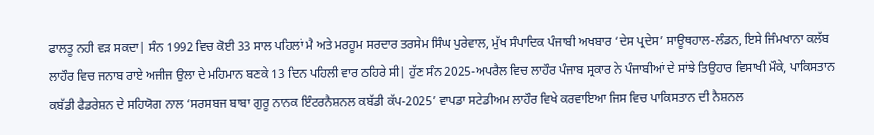ਫਾਲਤੂ ਨਹੀ ਵੜ ਸਕਦਾ| ਸੰਨ 1992 ਵਿਚ ਕੋਈ 33 ਸਾਲ ਪਹਿਲਾਂ ਮੈ ਅਤੇ ਮਰਹੂਮ ਸਰਦਾਰ ਤਰਸੇਮ ਸਿੰਘ ਪੁਰੇਵਾਲ, ਮੁੱਖ ਸੰਪਾਦਿਕ ਪੰਜਾਬੀ ਅਖਬਾਰ ‘ਦੇਸ ਪ੍ਰਦੇਸ’ ਸਾਊਥਹਾਲ-ਲੰਡਨ, ਇਸੇ ਜਿੰਮਖਾਨਾ ਕਲੱਬ ਲਾਹੌਰ ਵਿਚ ਜਨਾਬ ਰਾਏ ਅਜੀਜ ਉਲਾ ਦੇ ਮਹਿਮਾਨ ਬਣਕੇ 13 ਦਿਨ ਪਹਿਲੀ ਵਾਰ ਠਹਿਰੇ ਸੀ| ਹੁੱਣ ਸੰਨ 2025-ਅਪਰੈਲ ਵਿਚ ਲਾਹੌਰ ਪੰਜਾਬ ਸ੍ਰਕਾਰ ਨੇ ਪੰਜਾਬੀਆਂ ਦੇ ਸਾਂਝੇ ਤਿਉਹਾਰ ਵਿਸਾਖੀ ਮੌਕੇ, ਪਾਕਿਸਤਾਨ ਕਬੱਡੀ ਫੈਡਰੇਸ਼ਨ ਦੇ ਸਹਿਯੋਗ ਨਾਲ ‘ਸਰਸਬਜ ਬਾਬਾ ਗੁਰੂ ਨਾਨਕ ਇੰਟਰਨੈਸ਼ਨਲ ਕਬੱਡੀ ਕੱਪ-2025’ ਵਾਪਡਾ ਸਟੇਡੀਅਮ ਲਾਹੌਰ ਵਿਖੇ ਕਰਵਾਇਆ ਜਿਸ ਵਿਚ ਪਾਕਿਸਤਾਨ ਦੀ ਨੈਸ਼ਨਲ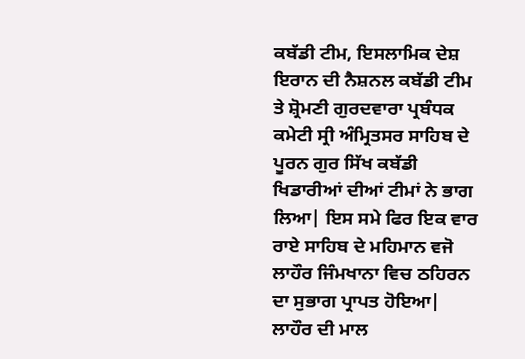ਕਬੱਡੀ ਟੀਮ, ਇਸਲਾਮਿਕ ਦੇਸ਼ ਇਰਾਨ ਦੀ ਨੈਸ਼ਨਲ ਕਬੱਡੀ ਟੀਮ ਤੇ ਸ਼੍ਰੋਮਣੀ ਗੁਰਦਵਾਰਾ ਪ੍ਰਬੰਧਕ ਕਮੇਟੀ ਸ੍ਰੀ ਅੰਮ੍ਰਿਤਸਰ ਸਾਹਿਬ ਦੇ ਪੂਰਨ ਗੁਰ ਸਿੱਖ ਕਬੱਡੀ ਖਿਡਾਰੀਆਂ ਦੀਆਂ ਟੀਮਾਂ ਨੇ ਭਾਗ ਲਿਆ| ਇਸ ਸਮੇ ਫਿਰ ਇਕ ਵਾਰ ਰਾਏ ਸਾਹਿਬ ਦੇ ਮਹਿਮਾਨ ਵਜੋ ਲਾਹੌਰ ਜਿੰਮਖਾਨਾ ਵਿਚ ਠਹਿਰਨ ਦਾ ਸੁਭਾਗ ਪ੍ਰਾਪਤ ਹੋਇਆ|
ਲਾਹੌਰ ਦੀ ਮਾਲ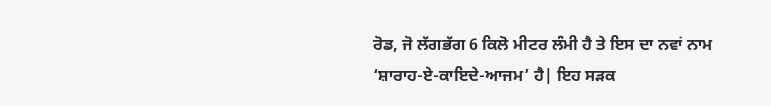ਰੋਡ, ਜੋ ਲੱਗਭੱਗ 6 ਕਿਲੋ ਮੀਟਰ ਲੰਮੀ ਹੈ ਤੇ ਇਸ ਦਾ ਨਵਾਂ ਨਾਮ ‘ਸ਼ਾਰਾਹ-ਏ-ਕਾਇਦੇ-ਆਜਮ’ ਹੈ| ਇਹ ਸੜਕ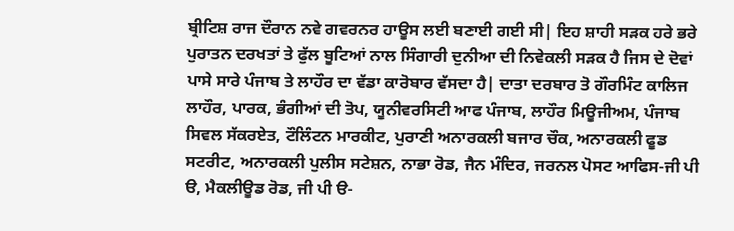ਬ੍ਰੀਟਿਸ਼ ਰਾਜ ਦੌਰਾਨ ਨਵੇ ਗਵਰਨਰ ਹਾਊਸ ਲਈ ਬਣਾਈ ਗਈ ਸੀ| ਇਹ ਸ਼ਾਹੀ ਸੜਕ ਹਰੇ ਭਰੇ ਪੁਰਾਤਨ ਦਰਖਤਾਂ ਤੇ ਫੁੱਲ ਬੂਟਿਆਂ ਨਾਲ ਸਿੰਗਾਰੀ ਦੁਨੀਆ ਦੀ ਨਿਵੇਕਲੀ ਸੜਕ ਹੈ ਜਿਸ ਦੇ ਦੋਵਾਂ ਪਾਸੇ ਸਾਰੇ ਪੰਜਾਬ ਤੇ ਲਾਹੌਰ ਦਾ ਵੱਡਾ ਕਾਰੋਬਾਰ ਵੱਸਦਾ ਹੈ| ਦਾਤਾ ਦਰਬਾਰ ਤੋ ਗੌਰਮਿੰਟ ਕਾਲਿਜ ਲਾਹੌਰ, ਪਾਰਕ, ਭੰਗੀਆਂ ਦੀ ਤੋਪ, ਯੂਨੀਵਰਸਿਟੀ ਆਫ ਪੰਜਾਬ, ਲਾਹੌਰ ਮਿਊਜੀਅਮ, ਪੰਜਾਬ ਸਿਵਲ ਸੱਕਰਏਤ, ਟੌਲਿੰਟਨ ਮਾਰਕੀਟ, ਪੁਰਾਣੀ ਅਨਾਰਕਲੀ ਬਜਾਰ ਚੌਕ, ਅਨਾਰਕਲੀ ਫੂਡ ਸਟਰੀਟ, ਅਨਾਰਕਲੀ ਪੁਲੀਸ ਸਟੇਸ਼ਨ, ਨਾਭਾ ਰੋਡ, ਜੈਨ ਮੰਦਿਰ, ਜਰਨਲ ਪੋਸਟ ਆਫਿਸ-ਜੀ ਪੀ ੳ, ਮੈਕਲੀਊਡ ਰੋਡ, ਜੀ ਪੀ ੳ-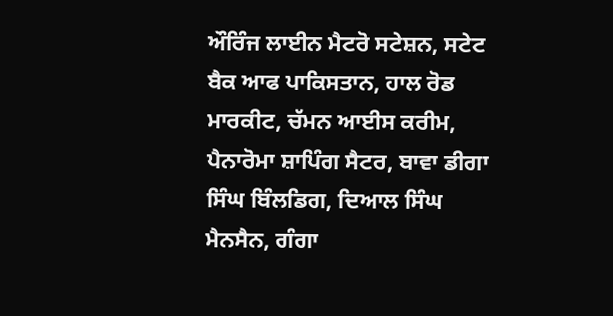ਔਰਿੰਜ ਲਾਈਨ ਮੈਟਰੋ ਸਟੇਸ਼ਨ, ਸਟੇਟ ਬੈਕ ਆਫ ਪਾਕਿਸਤਾਨ, ਹਾਲ ਰੋਡ ਮਾਰਕੀਟ, ਚੱਮਨ ਆਈਸ ਕਰੀਮ, ਪੈਨਾਰੋਮਾ ਸ਼ਾਪਿੰਗ ਸੈਟਰ, ਬਾਵਾ ਡੀਗਾ ਸਿੰਘ ਬਿੰਲਡਿਗ, ਦਿਆਲ ਸਿੰਘ ਮੈਨਸੈਨ, ਗੰਗਾ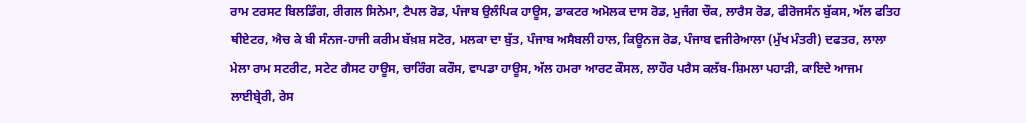ਰਾਮ ਟਰਸਟ ਬਿਲਡਿੰਗ, ਰੀਗਲ ਸਿਨੇਮਾ, ਟੈਪਲ ਰੋਡ, ਪੰਜਾਬ ਉਲੰਪਿਕ ਹਾਊਸ, ਡਾਕਟਰ ਅਮੋਲਕ ਦਾਸ ਰੋਡ, ਮੁਜੰਗ ਚੌਕ, ਲਾਰੈਸ ਰੋਡ, ਫੀਰੋਜਸੰਨ ਬੁੱਕਸ, ਅੱਲ ਫਤਿਹ ਥੀਏਟਰ, ਐਚ ਕੇ ਬੀ ਸੰਨਜ-ਹਾਜੀ ਕਰੀਮ ਬੱਖ਼ਸ਼ ਸਟੋਰ, ਮਲਕਾ ਦਾ ਬੁੱਤ, ਪੰਜਾਬ ਅਸੈਬਲੀ ਹਾਲ, ਕਿਊਨਜ ਰੋਡ, ਪੰਜਾਬ ਵਜੀਰੇਆਲਾ (ਮੁੱਖ ਮੰਤਰੀ) ਦਫਤਰ, ਲਾਲਾ ਮੇਲਾ ਰਾਮ ਸਟਰੀਟ, ਸਟੇਟ ਗੈਸਟ ਹਾਊਸ, ਚਾਰਿੰਗ ਕਰੌਸ, ਵਾਪਡਾ ਹਾਊਸ, ਅੱਲ ਹਮਰਾ ਆਰਟ ਕੌਸਲ, ਲਾਹੌਰ ਪਰੈਸ ਕਲੱਬ-ਸ਼ਿਮਲਾ ਪਹਾੜੀ, ਕਾਇਦੇ ਆਜਮ ਲਾਈਬ੍ਰੇਰੀ, ਰੇਸ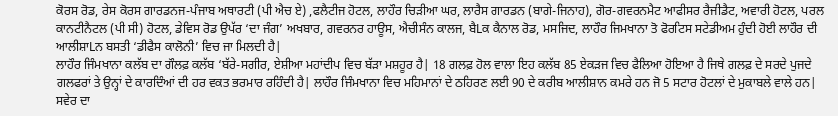ਕੋਰਸ ਰੋਡ, ਰੇਸ ਕੋਰਸ ਗਾਰਡਨਜ-ਪੰਜਾਬ ਅਥਾਰਟੀ (ਪੀ ਐਚ ਏ) ,ਫਲੈਟੀਜ ਹੋਟਲ, ਲਾਹੌਰ ਚਿੜੀਆ ਘਰ, ਲਾਰੈਸ ਗਾਰਡਨ (ਬਾਗੇ-ਜਿਨਾਹ), ਗੋਰ-ਗਵਰਨਮੈਟ ਆਫੀਸਰ ਰੈਜੀਡੈਟ, ਅਵਾਰੀ ਹੋਟਲ, ਪਰਲ ਕਾਨਟੀਨੈਟਲ (ਪੀ ਸੀ) ਹੋਟਲ, ਡੇਵਿਸ ਰੋਡ ਉਪੱਰ ‘ਦਾ ਜੰਗ’ ਅਖਬਾਰ, ਗਵਰਨਰ ਹਾਊਸ, ਐਚੀਸੰਨ ਕਾਲਜ, ਬੈLਕ ਕੈਨਾਲ ਰੋਡ, ਮਸਜਿਦ, ਲਾਹੌਰ ਜਿਮਖਾਨਾ ਤੋ ਫੋਰਟਿਸ ਸਟੇਡੀਅਮ ਹੁੰਦੀ ਹੋਈ ਲਾਹੌਰ ਦੀ ਆਲੀਸ਼ਾLਨ ਬਸਤੀ ‘ਡੀਫੈਸ ਕਾਲੋਨੀ’ ਵਿਚ ਜਾ ਮਿਲਦੀ ਹੈ|
ਲਾਹੌਰ ਜਿੰਮਖਾਨਾ ਕਲੱਬ ਦਾ ਗੌਲਫ਼ ਕਲੱਬ ‘ਬੱਰੇ-ਸਗੀਰ, ਏਸ਼ੀਆ ਮਹਾਂਦੀਪ ਵਿਚ ਬੱੜਾ ਮਸ਼ਹੂਰ ਹੈ| 18 ਗਲਫ਼ ਹੋਲ ਵਾਲਾ ਇਹ ਕਲੱਬ 85 ਏਕੜਜ ਵਿਚ ਫੈਲਿਆ ਹੋਇਆ ਹੈ ਜਿਥੇ ਗਲਫ਼ ਦੇ ਸਰਦੇ ਪੁਜਦੇ ਗਲਫਰਾਂ ਤੇ ਉਨ੍ਹਾਂ ਦੇ ਕਾਰਦਿੰਆਂ ਦੀ ਹਰ ਵਕਤ ਭਰਮਾਰ ਰਹਿੰਦੀ ਹੈ| ਲਾਹੌਰ ਜਿੰਮਖਾਨਾ ਵਿਚ ਮਹਿਮਾਨਾਂ ਦੇ ਠਹਿਰਣ ਲਈ 90 ਦੇ ਕਰੀਬ ਆਲੀਸ਼ਾਨ ਕਮਰੇ ਹਨ ਜੋ 5 ਸਟਾਰ ਹੋਟਲਾਂ ਦੇ ਮੁਕਾਬਲੇ ਵਾਲੇ ਹਨ| ਸਵੇਰ ਦਾ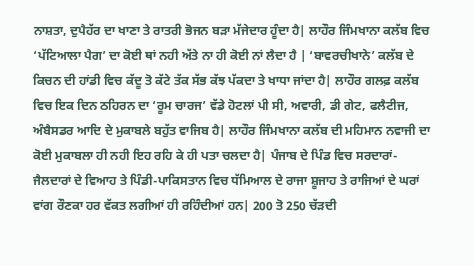ਨਾਸ਼ਤਾ, ਦੁਪੈਹੱਰ ਦਾ ਖਾਣਾ ਤੇ ਰਾਤਰੀ ਭੋਜਨ ਬੜਾ ਮੱਜੇਦਾਰ ਹੂੰਦਾ ਹੈ| ਲਾਹੌਰ ਜਿੰਮਖਾਨਾ ਕਲੱਬ ਵਿਚ ‘ਪੱਟਿਆਲਾ ਪੈਗ’ ਦਾ ਕੋਈ ਥਾਂ ਨਹੀ ਅੱਤੇ ਨਾ ਹੀ ਕੋਈ ਨਾਂ ਲੈਦਾ ਹੈ | ‘ਬਾਵਰਚੀਖਾਨੇ’ ਕਲੱਬ ਦੇ ਕਿਚਨ ਦੀ ਹਾਂਡੀ ਵਿਚ ਕੱਦੂ ਤੋ ਕੱਟੇ ਤੱਕ ਸੱਭ ਕੱਝ ਪੱਕਦਾ ਤੇ ਖਾਧਾ ਜਾਂਦਾ ਹੈ| ਲਾਹੌਰ ਗਲਫ਼ ਕਲੱਬ ਵਿਚ ਇਕ ਦਿਨ ਠਹਿਰਨ ਦਾ ‘ਰੂਮ ਚਾਰਜ’ ਵੱਡੇ ਹੋਟਲਾਂ ਪੀ ਸੀ, ਅਵਾਰੀ, ਡੀ ਗੇਟ, ਫਲੈਟੀਜ, ਅੰਬੈਸਡਰ ਆਦਿ ਦੇ ਮੁਕਾਬਲੇ ਬਹੁੱਤ ਵਾਜਿਬ ਹੈ| ਲਾਹੌਰ ਜਿੰਮਖਾਨਾ ਕਲੱਬ ਦੀ ਮਹਿਮਾਨ ਨਵਾਜੀ ਦਾ ਕੋਈ ਮੁਕਾਬਲਾ ਹੀ ਨਹੀ ਇਹ ਰਹਿ ਕੇ ਹੀ ਪਤਾ ਚਲਦਾ ਹੈ| ਪੰਜਾਬ ਦੇ ਪਿੰਡ ਵਿਚ ਸਰਦਾਰਾਂ-ਜੈਲਦਾਰਾਂ ਦੇ ਵਿਆਹ ਤੇ ਪਿੰਡੀ-ਪਾਕਿਸਤਾਨ ਵਿਚ ਧੱਮਿਆਲ ਦੇ ਰਾਜਾ ਸ਼ੂਜਾਹ ਤੇ ਰਾਜਿਆਂ ਦੇ ਘਰਾਂ ਵਾਂਗ ਰੌਣਕਾ ਹਰ ਵੱਕਤ ਲਗੀਆਂ ਹੀ ਰਹਿੰਦੀਆਂ ਹਨ| 200 ਤੋ 250 ਚੱੜਦੀ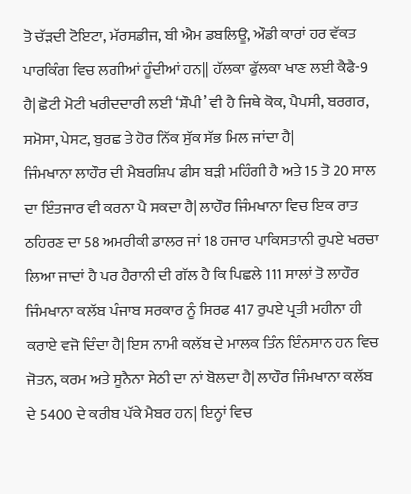ਤੋ ਚੱੜਦੀ ਟੋਇਟਾ, ਮੱਰਸਡੀਜ, ਬੀ ਐਮ ਡਬਲਿਊ, ਔਡੀ ਕਾਰਾਂ ਹਰ ਵੱਕਤ ਪਾਰਕਿੰਗ ਵਿਚ ਲਗੀਆਂ ਹੂੰਦੀਆਂ ਹਨ|| ਹੱਲਕਾ ਫੁੱਲਕਾ ਖਾਣ ਲਈ ਕੈਫੈ-9 ਹੈ| ਛੋਟੀ ਮੋਟੀ ਖਰੀਦਦਾਰੀ ਲਈ ‘ਸ਼ੌਪੀ’ ਵੀ ਹੈ ਜਿਥੇ ਕੋਕ, ਪੈਪਸੀ, ਬਰਗਰ, ਸਮੋਸਾ, ਪੇਸਟ, ਬੁਰਛ ਤੇ ਹੋਰ ਨਿੱਕ ਸੁੱਕ ਸੱਭ ਮਿਲ ਜਾਂਦਾ ਹੈ|
ਜਿੰਮਖਾਨਾ ਲਾਹੌਰ ਦੀ ਮੈਬਰਸ਼ਿਪ ਫੀਸ ਬੜੀ ਮਹਿੰਗੀ ਹੈ ਅਤੇ 15 ਤੋ 20 ਸਾਲ ਦਾ ਇੰਤਜਾਰ ਵੀ ਕਰਨਾ ਪੈ ਸਕਦਾ ਹੈ| ਲਾਹੌਰ ਜਿੰਮਖਾਨਾ ਵਿਚ ਇਕ ਰਾਤ ਠਹਿਰਣ ਦਾ 58 ਅਮਰੀਕੀ ਡਾਲਰ ਜਾਂ 18 ਹਜਾਰ ਪਾਕਿਸਤਾਨੀ ਰੁਪਏ ਖਰਚਾ ਲਿਆ ਜਾਦਾਂ ਹੈ ਪਰ ਹੈਰਾਨੀ ਦੀ ਗੱਲ ਹੈ ਕਿ ਪਿਛਲੇ 111 ਸਾਲਾਂ ਤੋ ਲਾਹੌਰ ਜਿੰਮਖਾਨਾ ਕਲੱਬ ਪੰਜਾਬ ਸਰਕਾਰ ਨੂੰ ਸਿਰਫ 417 ਰੁਪਏ ਪ੍ਰਤੀ ਮਹੀਨਾ ਹੀ ਕਰਾਏ ਵਜੋ ਦਿੰਦਾ ਹੈ| ਇਸ ਨਾਮੀ ਕਲੱਬ ਦੇ ਮਾਲਕ ਤਿੰਨ ਇੰਨਸਾਨ ਹਨ ਵਿਚ ਜੋਤਨ, ਕਰਮ ਅਤੇ ਸੂਨੈਨਾ ਸੇਠੀ ਦਾ ਨਾਂ ਬੋਲਦਾ ਹੈ| ਲਾਹੌਰ ਜਿੰਮਖਾਨਾ ਕਲੱਬ ਦੇ 5400 ਦੇ ਕਰੀਬ ਪੱਕੇ ਮੈਬਰ ਹਨ| ਇਨ੍ਹਾਂ ਵਿਚ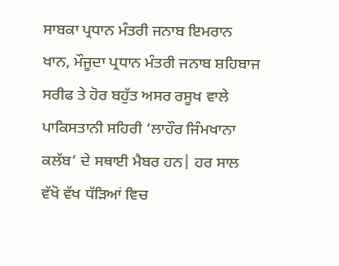ਸਾਬਕਾ ਪ੍ਰਧਾਨ ਮੰਤਰੀ ਜਨਾਬ ਇਮਰਾਨ ਖਾਨ, ਮੌਜੂਦਾ ਪ੍ਰਧਾਨ ਮੰਤਰੀ ਜਨਾਬ ਸ਼ਹਿਬਾਜ ਸਰੀਫ ਤੇ ਹੋਰ ਬਹੁੱਤ ਅਸਰ ਰਸੂਖ ਵਾਲੇ ਪਾਕਿਸਤਾਨੀ ਸਹਿਰੀ ‘ਲਾਹੌਰ ਜਿੰਮਖਾਨਾ ਕਲੱਬ’ ਦੇ ਸਥਾਈ ਮੈਬਰ ਹਨ| ਹਰ ਸਾਲ ਵੱਖੋ ਵੱਖ ਧੱੜਿਆਂ ਵਿਚ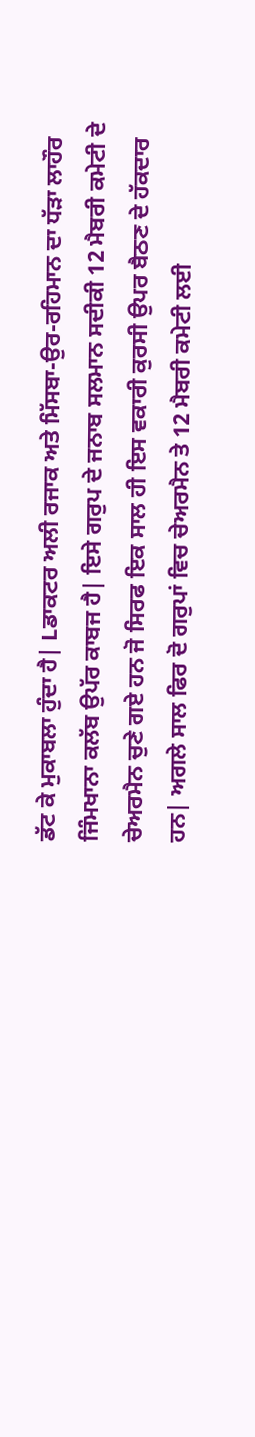ਡੱਟ ਕੇ ਮੁਕਾਬਲਾ ਹੁੰਦਾ ਹੈ| Lਡਾਕਟਰ ਅਲੀ ਰਜਾਕ ਅਤੇ ਮਿੱਸਬਾ-ਉਰ-ਰਹਿਮਾਨ ਦਾ ਧੱੜਾ ਲਾਹੌਰ ਜਿੰਮਖਾਨਾ ਕਲੱਬ ਉਪੱਰ ਕਾਬਜ ਹੈ| ਇਸੇ ਗਰੁਪ ਦੇ ਜਨਾਬ ਸਲਮਾਨ ਸਦੀਕੀ 12 ਮੈਬਰੀ ਕਮੇਟੀ ਦੇ ਚੇਅਰਮੈਨ ਚੁਣੇ ਗਏ ਹਨ ਜੋ ਸਿਰਫ ਇਕ ਸਾਲ ਹੀ ਇਸ ਵਕਾਰੀ ਕੁਰਸੀ ਉਪਰ ਬੈਠਣ ਦੇ ਹੱਕਦਾਰ ਹਨ| ਅਗਲੇ ਸਾਲ ਫਿਰ ਦੋ ਗਰੁਪਾਂ ਵਿਚ ਚੇਅਰਮੈਨ ਤੇ 12 ਮੈਬਰੀ ਕਮੇਟੀ ਲਈ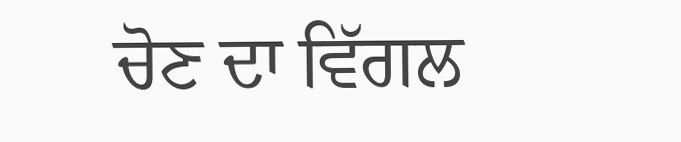ਚੋਣ ਦਾ ਵਿੱਗਲ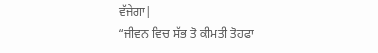ਵੱਜੇਗਾ|
“ਜੀਵਨ ਵਿਚ ਸੱਭ ਤੋ ਕੀਮਤੀ ਤੋਹਫਾ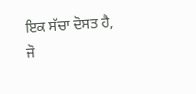ਇਕ ਸੱਚਾ ਦੋਸਤ ਹੈ,
ਜੋ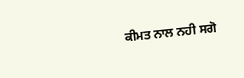ਕੀਮਤ ਨਾਲ ਨਹੀ ਸਗੋ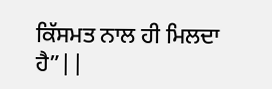ਕਿੱਸਮਤ ਨਾਲ ਹੀ ਮਿਲਦਾ ਹੈ”||